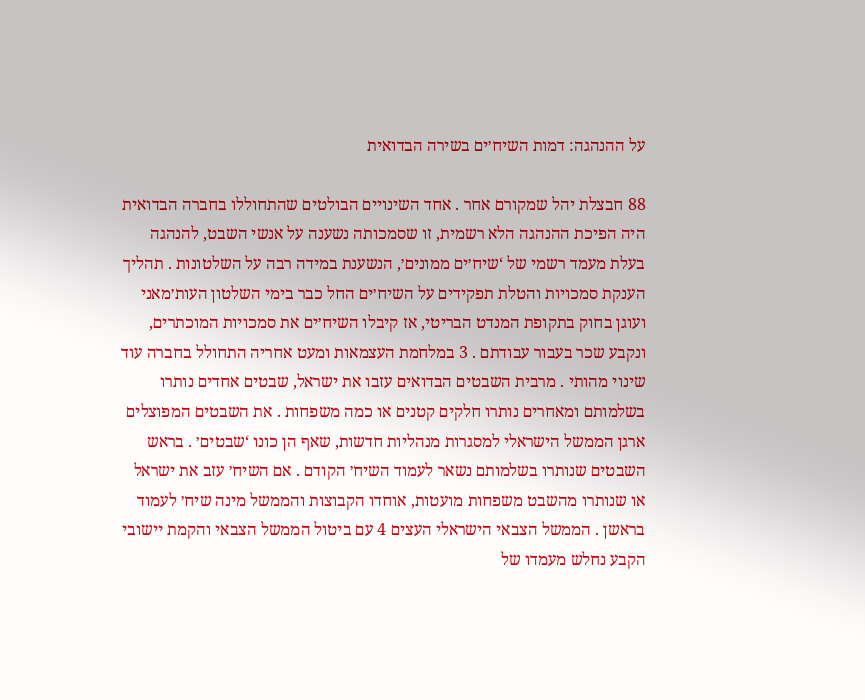על ההנהגה: דמות השיח׳ים בשירה הבדואית

88 חבצלת יהל שמקורם אחר . אחד השינויים הבולטים שהתחוללו בחברה הבדואית היה הפיכת ההנהגה הלא רשמית, זו שסמכותה נשענה על אנשי השבט, להנהגה בעלת מעמד רשמי של ‘שיח׳ים ממונים׳, הנשענת במידה רבה על השלטונות . תהליך הענקת סמכויות והטלת תפקידים על השיח׳ים החל כבר בימי השלטון העות׳מאני ועוגן בחוק בתקופת המנדט הבריטי, אז קיבלו השיח׳ים את סמכויות המוכתרים, ונקבע שכר בעבור עבודתם . 3 במלחמת העצמאות ומעט אחריה התחולל בחברה עוד שינוי מהותי . מרבית השבטים הבדואים עזבו את ישראל, שבטים אחדים נותרו בשלמותם ומאחרים נותרו חלקים קטנים או כמה משפחות . את השבטים המפוצלים ארגן הממשל הישראלי למסגרות מנהליות חדשות, שאף הן כונו ‘שבטים׳ . בראש השבטים שנותרו בשלמותם נשאר לעמוד השיח׳ הקודם . אם השיח׳ עזב את ישראל או שנותרו מהשבט משפחות מועטות, אוחדו הקבוצות והממשל מינה שיח׳ לעמוד בראשן . הממשל הצבאי הישראלי העצים 4 עם ביטול הממשל הצבאי והקמת יישובי הקבע נחלש מעמדו של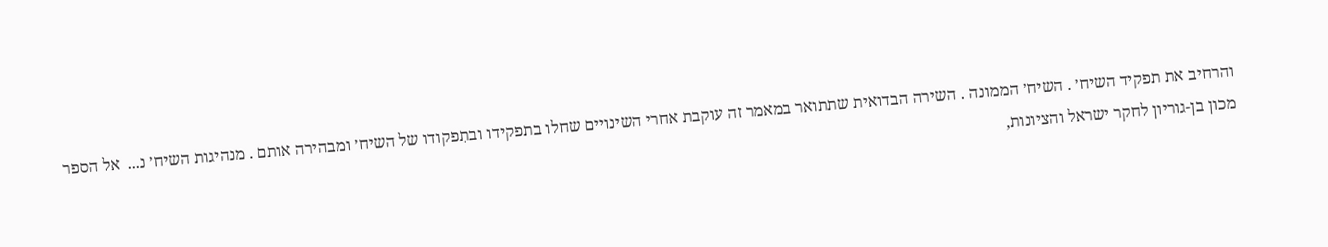והרחיב את תפקיד השיח׳ . השיח׳ הממונה . השירה הבדואית שתתואר במאמר זה עוקבת אחרי השינויים שחלו בתפקידו ובתִפקודו של השיח׳ ומבהירה אותם . מנהיגות השיח׳ נ...  אל הספר
מכון בן-גוריון לחקר ישראל והציונות,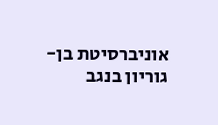אוניברסיטת בן-גוריון בנגב